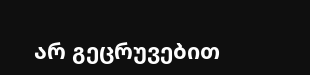არ გეცრუვებით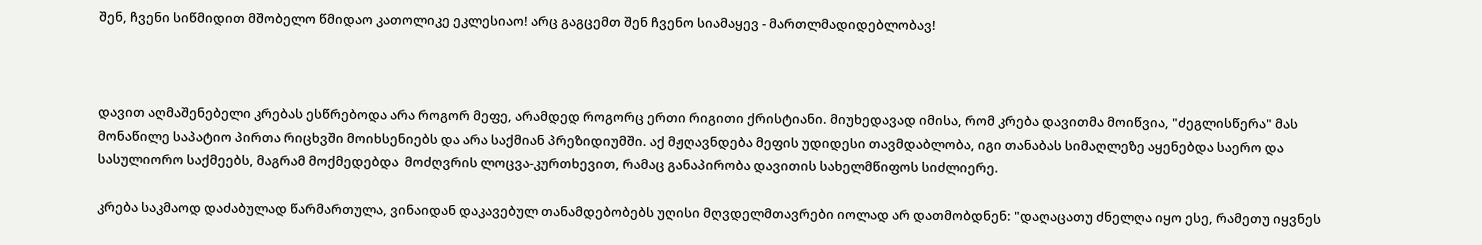შენ, ჩვენი სიწმიდით მშობელო წმიდაო კათოლიკე ეკლესიაო! არც გაგცემთ შენ ჩვენო სიამაყევ - მართლმადიდებლობავ!



დავით აღმაშენებელი კრებას ესწრებოდა არა როგორ მეფე, არამდედ როგორც ერთი რიგითი ქრისტიანი. მიუხედავად იმისა, რომ კრება დავითმა მოიწვია, "ძეგლისწერა" მას მონაწილე საპატიო პირთა რიცხვში მოიხსენიებს და არა საქმიან პრეზიდიუმში. აქ მჟღავნდება მეფის უდიდესი თავმდაბლობა, იგი თანაბას სიმაღლეზე აყენებდა საერო და სასულიორო საქმეებს, მაგრამ მოქმედებდა  მოძღვრის ლოცვა-კურთხევით, რამაც განაპირობა დავითის სახელმწიფოს სიძლიერე.

კრება საკმაოდ დაძაბულად წარმართულა, ვინაიდან დაკავებულ თანამდებობებს უღისი მღვდელმთავრები იოლად არ დათმობდნენ: "დაღაცათუ ძნელღა იყო ესე, რამეთუ იყვნეს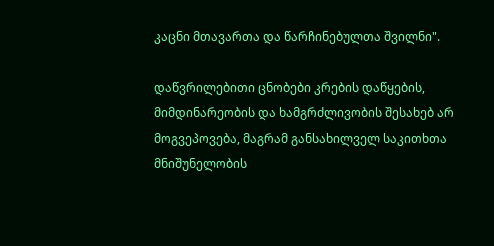კაცნი მთავართა და წარჩინებულთა შვილნი".

დაწვრილებითი ცნობები კრების დაწყების, მიმდინარეობის და ხამგრძლივობის შესახებ არ მოგვეპოვება, მაგრამ განსახილველ საკითხთა მნიშუნელობის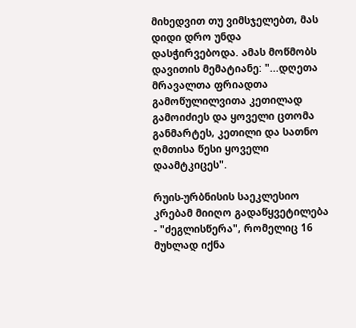მიხედვით თუ ვიმსჯელებთ, მას დიდი დრო უნდა დასჭირვებოდა. ამას მოწმობს დავითის მემატიანე: "...დღეთა მრავალთა ფრიადთა გამოწულილვითა კეთილად გამოიძიეს და ყოველი ცთომა განმარტეს, კეთილი და სათნო ღმთისა წესი ყოველი დაამტკიცეს".

რუის-ურბნისის საეკლესიო კრებამ მიიღო გადაწყვეტილება - "ძეგლისწერა", რომელიც 16 მუხლად იქნა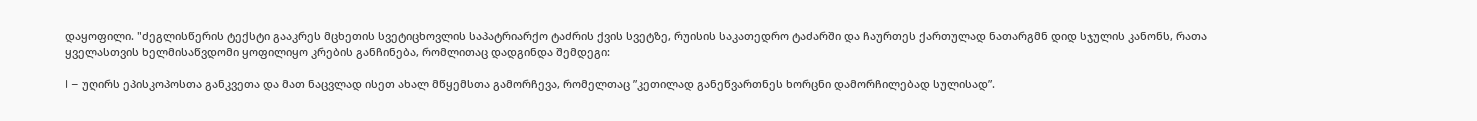დაყოფილი. "ძეგლისწერის ტექსტი გააკრეს მცხეთის სვეტიცხოვლის საპატრიარქო ტაძრის ქვის სვეტზე, რუისის საკათედრო ტაძარში და ჩაურთეს ქართულად ნათარგმნ დიდ სჯულის კანონს, რათა ყველასთვის ხელმისაწვდომი ყოფილიყო კრების განჩინება, რომლითაც დადგინდა შემდეგი:

I – უღირს ეპისკოპოსთა განკვეთა და მათ ნაცვლად ისეთ ახალ მწყემსთა გამორჩევა, რომელთაც ”კეთილად განეწვართნეს ხორცნი დამორჩილებად სულისად”.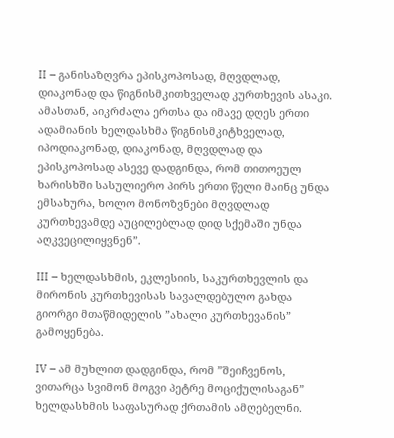II – განისაზღვრა ეპისკოპოსად, მღვდლად, დიაკონად და წიგნისმკითხველად კურთხევის ასაკი. ამასთან, აიკრძალა ერთსა და იმავე დღეს ერთი ადამიანის ხელდასხმა წიგნისმკიტხველად, იპოდიაკონად, დიაკონად, მღვდლად და ეპისკოპოსად ასევე დადგინდა, რომ თითოეულ ხარისხში სასულიერო პირს ერთი წელი მაინც უნდა ემსახურა, ხოლო მონოზვნები მღვდლად კურთხევამდე აუცილებლად დიდ სქემაში უნდა აღკვეცილიყვნენ”.

III – ხელდასხმის, ეკლესიის, საკურთხევლის და მირონის კურთხევისას სავალდებულო გახდა გიორგი მთაწმიდელის ”ახალი კურთხევანის” გამოყენება.

IV – ამ მუხლით დადგინდა, რომ ”შეიჩვენოს, ვითარცა სვიმონ მოგვი პეტრე მოციქულისაგან” ხელდასხმის საფასურად ქრთამის ამღებელნი.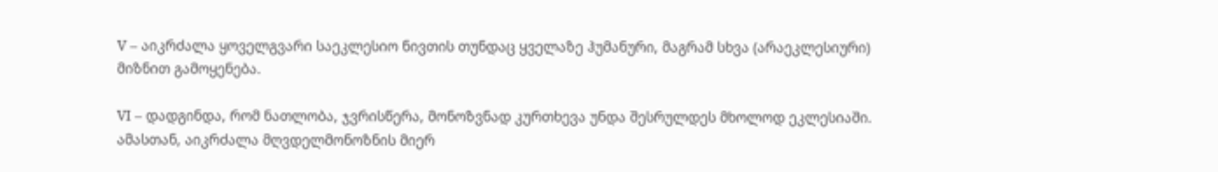V – აიკრძალა ყოველგვარი საეკლესიო ნივთის თუნდაც ყველაზე ჰუმანური, მაგრამ სხვა (არაეკლესიური) მიზნით გამოყენება.

VI – დადგინდა, რომ ნათლობა, ჯვრისწერა, მონოზვნად კურთხევა უნდა შესრულდეს მხოლოდ ეკლესიაში. ამასთან, აიკრძალა მღვდელმონოზნის მიერ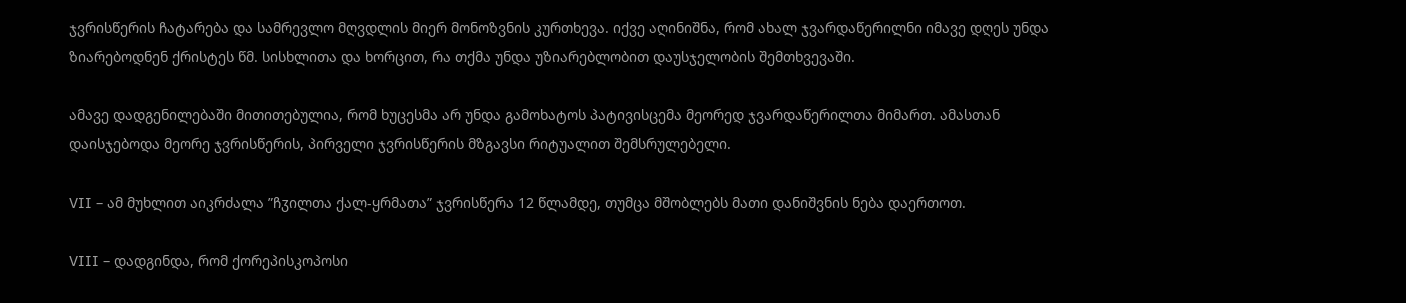ჯვრისწერის ჩატარება და სამრევლო მღვდლის მიერ მონოზვნის კურთხევა. იქვე აღინიშნა, რომ ახალ ჯვარდაწერილნი იმავე დღეს უნდა ზიარებოდნენ ქრისტეს წმ. სისხლითა და ხორცით, რა თქმა უნდა უზიარებლობით დაუსჯელობის შემთხვევაში.

ამავე დადგენილებაში მითითებულია, რომ ხუცესმა არ უნდა გამოხატოს პატივისცემა მეორედ ჯვარდაწერილთა მიმართ. ამასთან დაისჯებოდა მეორე ჯვრისწერის, პირველი ჯვრისწერის მზგავსი რიტუალით შემსრულებელი.

VII – ამ მუხლით აიკრძალა ”ჩჳილთა ქალ-ყრმათა” ჯვრისწერა 12 წლამდე, თუმცა მშობლებს მათი დანიშვნის ნება დაერთოთ.

VIII – დადგინდა, რომ ქორეპისკოპოსი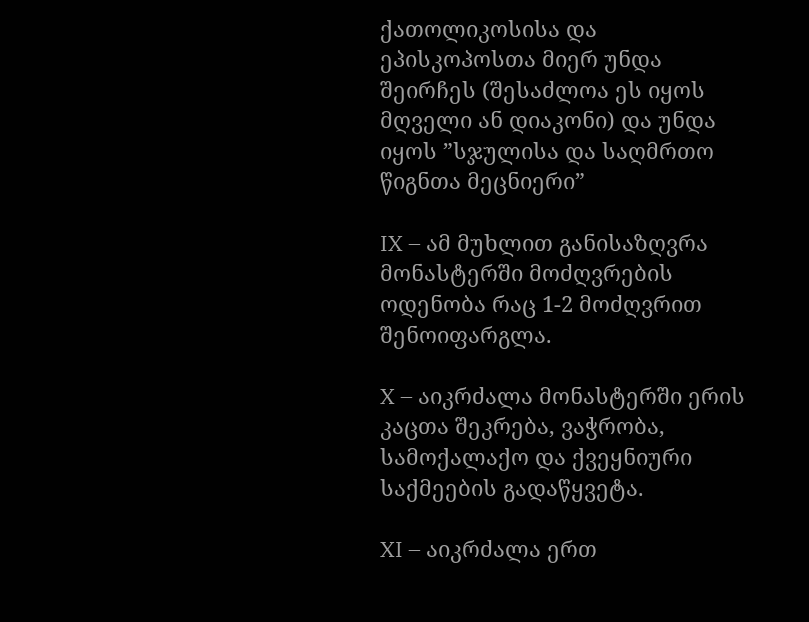ქათოლიკოსისა და ეპისკოპოსთა მიერ უნდა შეირჩეს (შესაძლოა ეს იყოს მღველი ან დიაკონი) და უნდა იყოს ”სჯულისა და საღმრთო წიგნთა მეცნიერი”

IX – ამ მუხლით განისაზღვრა მონასტერში მოძღვრების ოდენობა რაც 1-2 მოძღვრით შენოიფარგლა.

X – აიკრძალა მონასტერში ერის კაცთა შეკრება, ვაჭრობა, სამოქალაქო და ქვეყნიური საქმეების გადაწყვეტა.

XI – აიკრძალა ერთ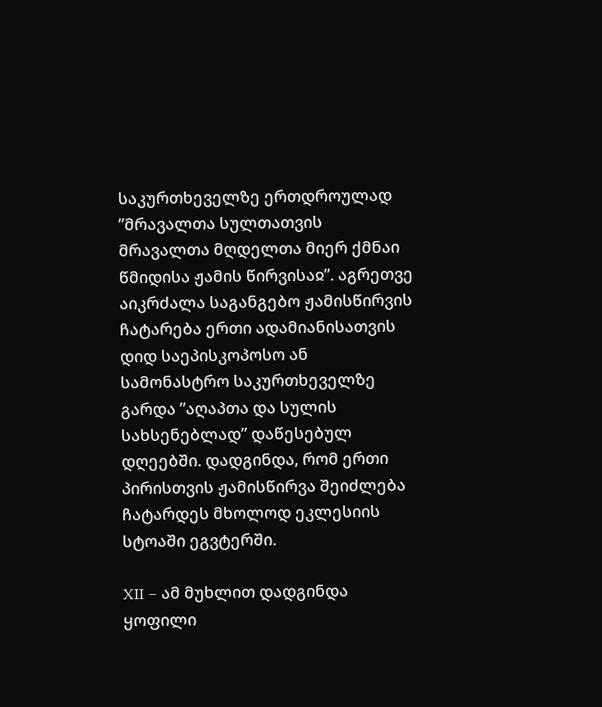საკურთხეველზე ერთდროულად ”მრავალთა სულთათვის მრავალთა მღდელთა მიერ ქმნაი წმიდისა ჟამის წირვისაჲ”. აგრეთვე აიკრძალა საგანგებო ჟამისწირვის ჩატარება ერთი ადამიანისათვის დიდ საეპისკოპოსო ან სამონასტრო საკურთხეველზე გარდა ”აღაპთა და სულის სახსენებლად” დაწესებულ დღეებში. დადგინდა, რომ ერთი პირისთვის ჟამისწირვა შეიძლება ჩატარდეს მხოლოდ ეკლესიის სტოაში ეგვტერში.

XII – ამ მუხლით დადგინდა ყოფილი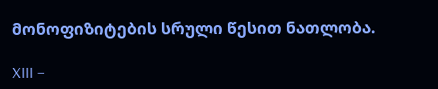მონოფიზიტების სრული წესით ნათლობა.

XIII –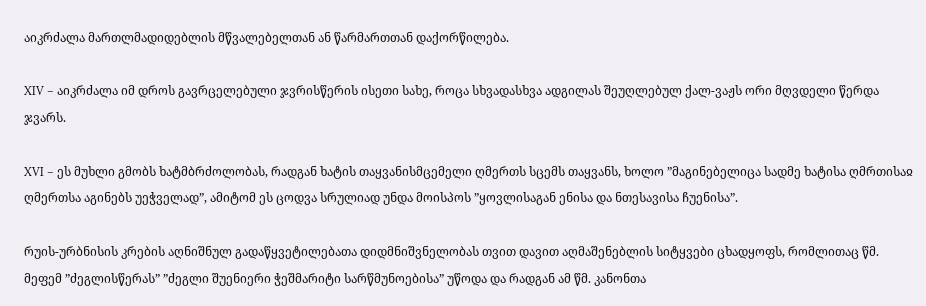აიკრძალა მართლმადიდებლის მწვალებელთან ან წარმართთან დაქორწილება.

XIV – აიკრძალა იმ დროს გავრცელებული ჯვრისწერის ისეთი სახე, როცა სხვადასხვა ადგილას შეუღლებულ ქალ-ვაჟს ორი მღვდელი წერდა ჯვარს.

XVI – ეს მუხლი გმობს ხატმბრძოლობას, რადგან ხატის თაყვანისმცემელი ღმერთს სცემს თაყვანს, ხოლო ”მაგინებელიცა სადმე ხატისა ღმრთისაჲ ღმერთსა აგინებს უეჭველად”, ამიტომ ეს ცოდვა სრულიად უნდა მოისპოს ”ყოვლისაგან ენისა და ნთესავისა ჩუენისა”.

რუის-ურბნისის კრების აღნიშნულ გადაწყვეტილებათა დიდმნიშვნელობას თვით დავით აღმაშენებლის სიტყვები ცხადყოფს, რომლითაც წმ. მეფემ ”ძეგლისწერას” ”ძეგლი შუენიერი ჭეშმარიტი სარწმუნოებისა” უწოდა და რადგან ამ წმ. კანონთა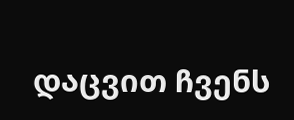დაცვით ჩვენს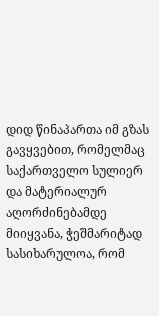დიდ წინაპართა იმ გზას გავყვებით, რომელმაც საქართველო სულიერ და მატერიალურ აღორძინებამდე მიიყვანა, ჭეშმარიტად სასიხარულოა, რომ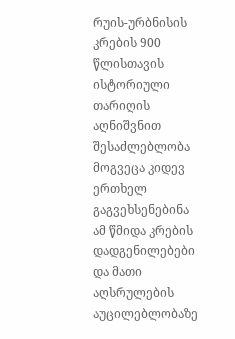რუის-ურბნისის კრების 900 წლისთავის ისტორიული თარიღის აღნიშვნით შესაძლებლობა მოგვეცა კიდევ ერთხელ გაგვეხსენებინა ამ წმიდა კრების დადგენილებები და მათი აღსრულების აუცილებლობაზე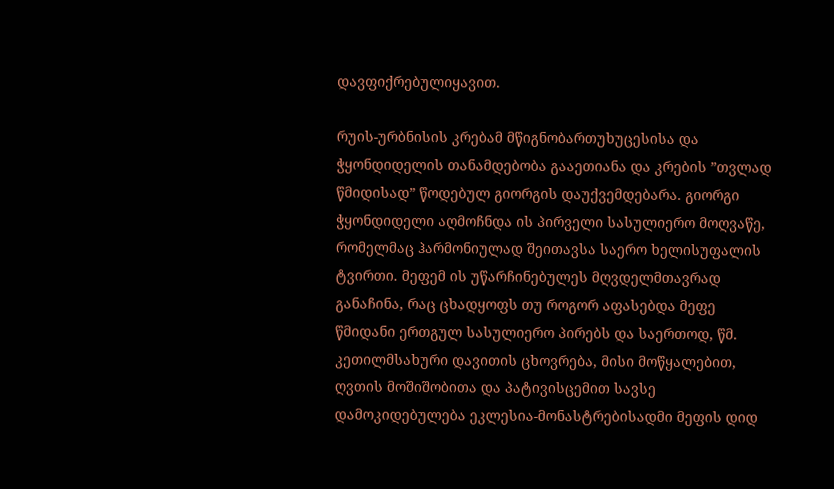დავფიქრებულიყავით.

რუის-ურბნისის კრებამ მწიგნობართუხუცესისა და ჭყონდიდელის თანამდებობა გააეთიანა და კრების ”თვლად წმიდისად” წოდებულ გიორგის დაუქვემდებარა. გიორგი ჭყონდიდელი აღმოჩნდა ის პირველი სასულიერო მოღვაწე, რომელმაც ჰარმონიულად შეითავსა საერო ხელისუფალის ტვირთი. მეფემ ის უწარჩინებულეს მღვდელმთავრად განაჩინა, რაც ცხადყოფს თუ როგორ აფასებდა მეფე წმიდანი ერთგულ სასულიერო პირებს და საერთოდ, წმ. კეთილმსახური დავითის ცხოვრება, მისი მოწყალებით, ღვთის მოშიშობითა და პატივისცემით სავსე დამოკიდებულება ეკლესია-მონასტრებისადმი მეფის დიდ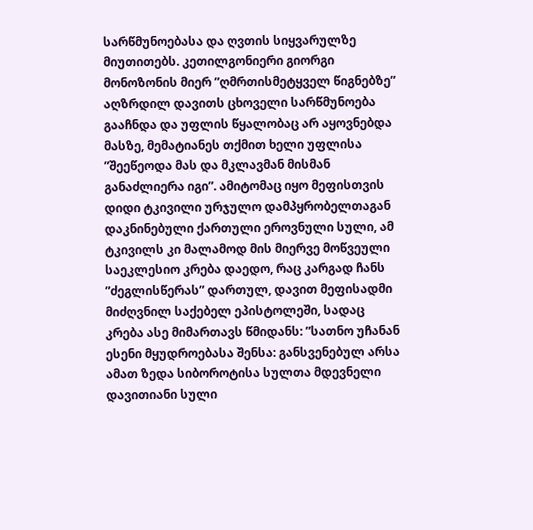სარწმუნოებასა და ღვთის სიყვარულზე მიუთითებს. კეთილგონიერი გიორგი მონოზონის მიერ ”ღმრთისმეტყველ წიგნებზე” აღზრდილ დავითს ცხოველი სარწმუნოება გააჩნდა და უფლის წყალობაც არ აყოვნებდა მასზე, მემატიანეს თქმით ხელი უფლისა ”შეეწეოდა მას და მკლავმან მისმან განაძლიერა იგი”. ამიტომაც იყო მეფისთვის დიდი ტკივილი ურჯულო დამპყრობელთაგან დაკნინებული ქართული ეროვნული სული, ამ ტკივილს კი მალამოდ მის მიერვე მოწვეული საეკლესიო კრება დაედო, რაც კარგად ჩანს ”ძეგლისწერას” დართულ, დავით მეფისადმი მიძღვნილ საქებელ ეპისტოლეში, სადაც კრება ასე მიმართავს წმიდანს: ”სათნო უჩანან ესენი მყუდროებასა შენსა: განსვენებულ არსა ამათ ზედა სიბოროტისა სულთა მდევნელი დავითიანი სული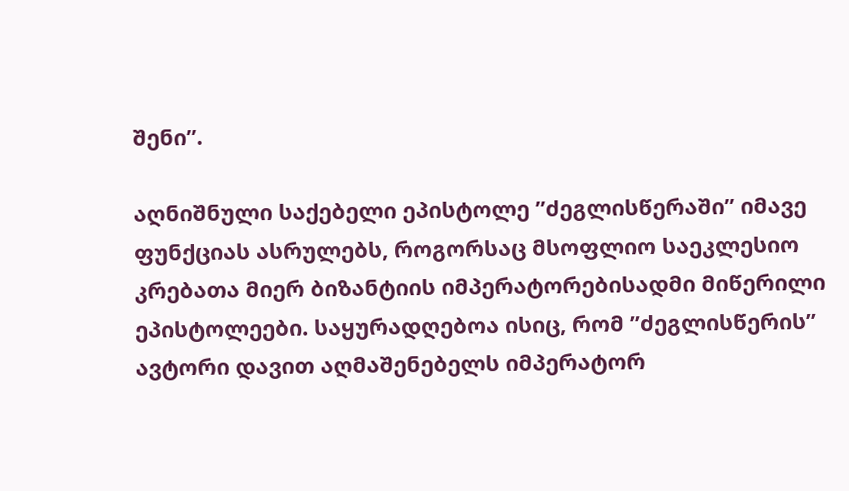შენი”.

აღნიშნული საქებელი ეპისტოლე ”ძეგლისწერაში” იმავე ფუნქციას ასრულებს, როგორსაც მსოფლიო საეკლესიო კრებათა მიერ ბიზანტიის იმპერატორებისადმი მიწერილი ეპისტოლეები. საყურადღებოა ისიც, რომ ”ძეგლისწერის” ავტორი დავით აღმაშენებელს იმპერატორ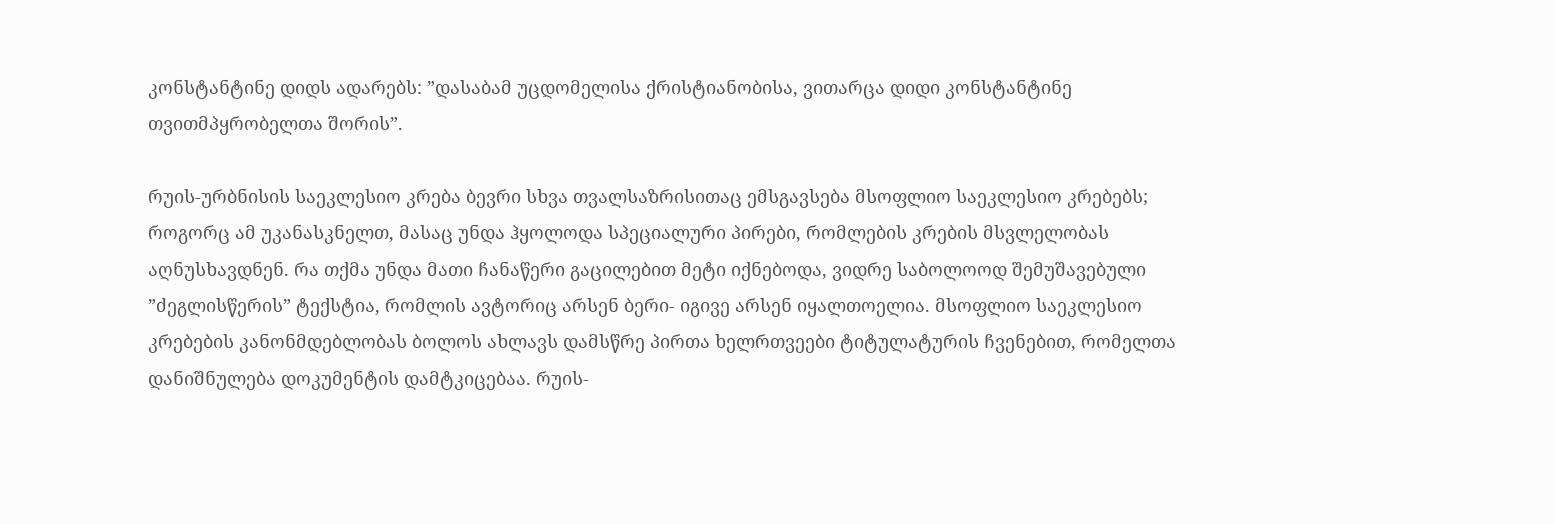კონსტანტინე დიდს ადარებს: ”დასაბამ უცდომელისა ქრისტიანობისა, ვითარცა დიდი კონსტანტინე თვითმპყრობელთა შორის”.

რუის-ურბნისის საეკლესიო კრება ბევრი სხვა თვალსაზრისითაც ემსგავსება მსოფლიო საეკლესიო კრებებს; როგორც ამ უკანასკნელთ, მასაც უნდა ჰყოლოდა სპეციალური პირები, რომლების კრების მსვლელობას აღნუსხავდნენ. რა თქმა უნდა მათი ჩანაწერი გაცილებით მეტი იქნებოდა, ვიდრე საბოლოოდ შემუშავებული ”ძეგლისწერის” ტექსტია, რომლის ავტორიც არსენ ბერი- იგივე არსენ იყალთოელია. მსოფლიო საეკლესიო კრებების კანონმდებლობას ბოლოს ახლავს დამსწრე პირთა ხელრთვეები ტიტულატურის ჩვენებით, რომელთა დანიშნულება დოკუმენტის დამტკიცებაა. რუის-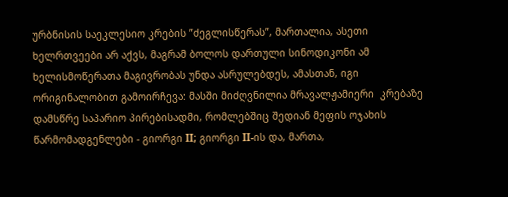ურბნისის საეკლესიო კრების ”ძეგლისწერას”, მართალია, ასეთი ხელრთვეები არ აქვს, მაგრამ ბოლოს დართული სინოდიკონი ამ ხელისმოწერათა მაგივრობას უნდა ასრულებდეს, ამასთან, იგი ორიგინალობით გამოირჩევა: მასში მიძღვნილია მრავალჟამიერი  კრებაზე დამსწრე საპარიო პირებისადმი, რომლებშიც შედიან მეფის ოჯახის წარმომადგენლები - გიორგი II; გიორგი II-ის და, მართა,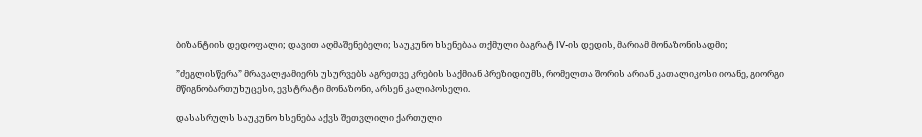ბიზანტიის დედოფალი; დავით აღმაშენებელი; საუკუნო ხსენებაა თქმული ბაგრატ IV-ის დედის, მარიამ მონაზონისადმი;

”ძეგლისწერა” მრავალჟამიერს უსურვებს აგრეთვე კრების საქმიან პრეზიდიუმს, რომელთა შორის არიან კათალიკოსი იოანე, გიორგი მწიგნობართუხუცესი, ევსტრატი მონაზონი, არსენ კალიპოსელი.

დასასრულს საუკუნო ხსენება აქვს შეთვლილი ქართული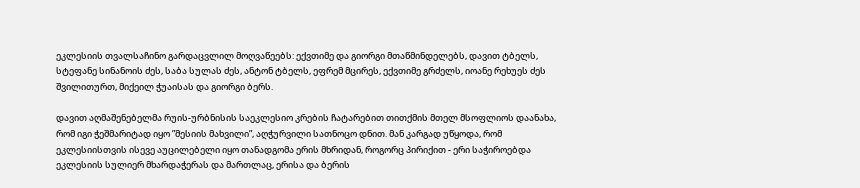ეკლესიის თვალსაჩინო გარდაცვლილ მოღვაწეებს: ექვთიმე და გიორგი მთაწმინდელებს, დავით ტბელს, სტეფანე სინანოის ძეს, საბა სულას ძეს, ანტონ ტბელს, ეფრემ მცირეს, ექვთიმე გრძელს, იოანე რეხუეს ძეს შვილითურთ, მიქეილ ჭუაისას და გიორგი ბერს.

დავით აღმაშენებელმა რუის-ურბნისის საეკლესიო კრების ჩატარებით თითქმის მთელ მსოფლიოს დაანახა, რომ იგი ჭეშმარიტად იყო ”მესიის მახვილი”, აღჭურვილი სათნოცო დნით. მან კარგად უწყოდა, რომ ეკლესიისთვის ისევე აუცილებელი იყო თანადგომა ერის მხრიდან, როგორც პირიქით - ერი საჭიროებდა ეკლესიის სულიერ მხარდაჭერას და მართლაც, ერისა და ბერის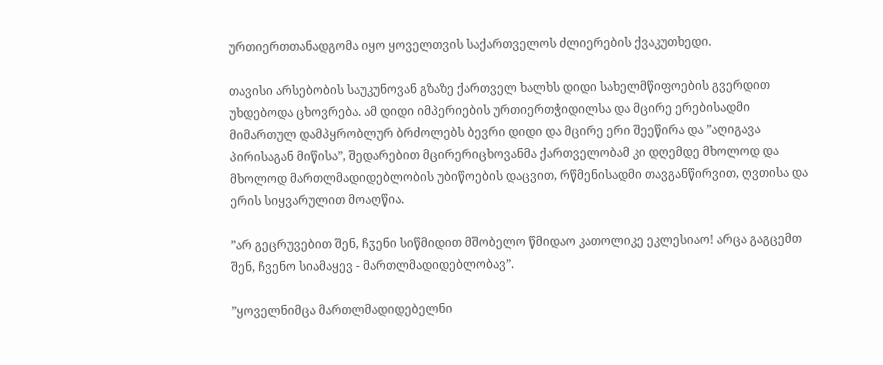ურთიერთთანადგომა იყო ყოველთვის საქართველოს ძლიერების ქვაკუთხედი.

თავისი არსებობის საუკუნოვან გზაზე ქართველ ხალხს დიდი სახელმწიფოების გვერდით უხდებოდა ცხოვრება. ამ დიდი იმპერიების ურთიერთჭიდილსა და მცირე ერებისადმი მიმართულ დამპყრობლურ ბრძოლებს ბევრი დიდი და მცირე ერი შეეწირა და ”აღიგავა პირისაგან მიწისა”, შედარებით მცირერიცხოვანმა ქართველობამ კი დღემდე მხოლოდ და მხოლოდ მართლმადიდებლობის უბიწოების დაცვით, რწმენისადმი თავგანწირვით, ღვთისა და ერის სიყვარულით მოაღწია.

”არ გეცრუვებით შენ, ჩჳენი სიწმიდით მშობელო წმიდაო კათოლიკე ეკლესიაო! არცა გაგცემთ შენ, ჩვენო სიამაყევ - მართლმადიდებლობავ”.

”ყოველნიმცა მართლმადიდებელნი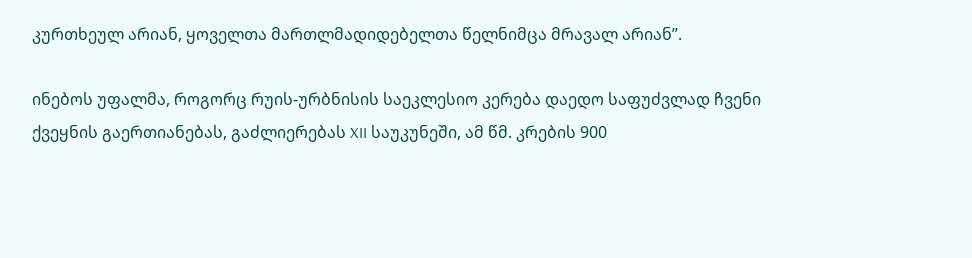კურთხეულ არიან, ყოველთა მართლმადიდებელთა წელნიმცა მრავალ არიან”.

ინებოს უფალმა, როგორც რუის-ურბნისის საეკლესიო კერება დაედო საფუძვლად ჩვენი ქვეყნის გაერთიანებას, გაძლიერებას XII საუკუნეში, ამ წმ. კრების 900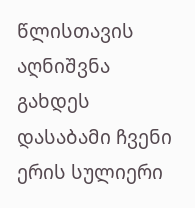წლისთავის აღნიშვნა გახდეს დასაბამი ჩვენი ერის სულიერი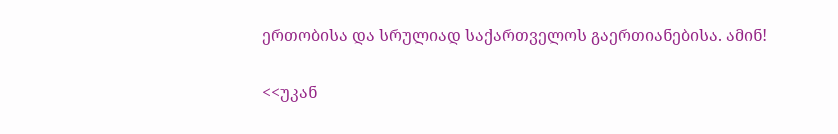ერთობისა და სრულიად საქართველოს გაერთიანებისა. ამინ!

<<უკან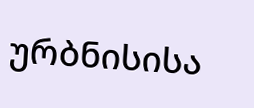ურბნისისა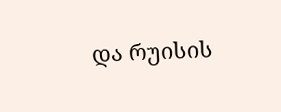და რუისის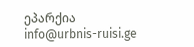ეპარქია
info@urbnis-ruisi.ge